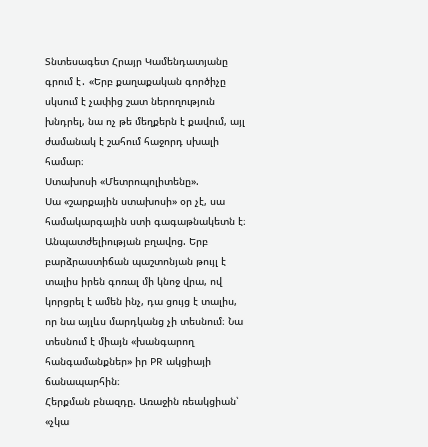Տնտեսագետ Հրայր Կամենդատյանը գրում է․ «Երբ քաղաքական գործիչը սկսում է չափից շատ ներողություն խնդրել, նա ոչ թե մեղքերն է քավում, այլ ժամանակ է շահում հաջորդ սխալի համար։
Ստախոսի «Մետրոպոլիտենը».
Սա «շարքային ստախոսի» օր չէ, սա համակարգային ստի գագաթնակետն է։
Անպատժելիության բղավոց. Երբ բարձրաստիճան պաշտոնյան թույլ է տալիս իրեն գոռալ մի կնոջ վրա, ով կորցրել է ամեն ինչ, դա ցույց է տալիս, որ նա այլևս մարդկանց չի տեսնում։ Նա տեսնում է միայն «խանգարող հանգամանքներ» իր PR ակցիայի ճանապարհին։
Հերքման բնազդը. Առաջին ռեակցիան՝ «չկա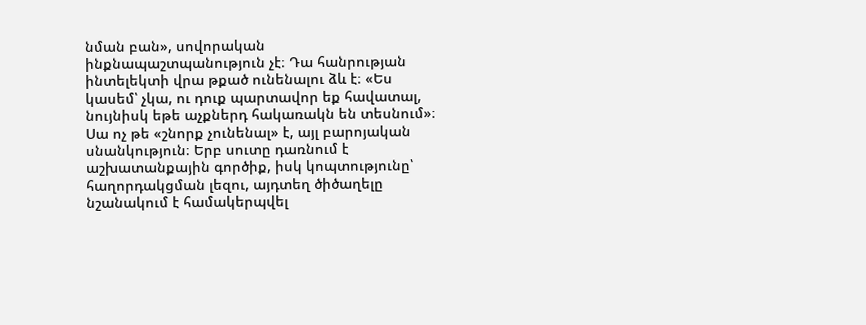նման բան», սովորական ինքնապաշտպանություն չէ։ Դա հանրության ինտելեկտի վրա թքած ունենալու ձև է։ «Ես կասեմ՝ չկա, ու դուք պարտավոր եք հավատալ, նույնիսկ եթե աչքներդ հակառակն են տեսնում»։
Սա ոչ թե «շնորք չունենալ» է, այլ բարոյական սնանկություն։ Երբ սուտը դառնում է աշխատանքային գործիք, իսկ կոպտությունը՝ հաղորդակցման լեզու, այդտեղ ծիծաղելը նշանակում է համակերպվել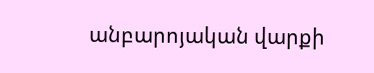անբարոյական վարքի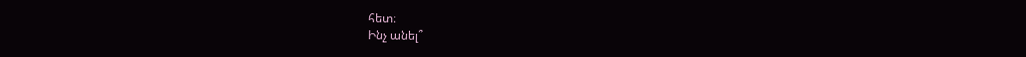հետ։
Ինչ անել՞